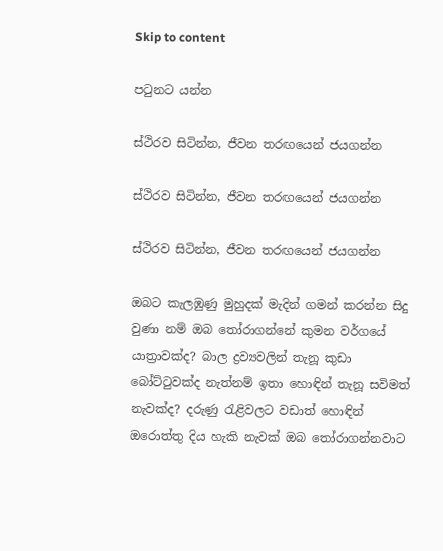Skip to content

පටුනට යන්න

ස්ථිරව සිටින්න, ජීවන තරඟයෙන් ජයගන්න

ස්ථිරව සිටින්න, ජීවන තරඟයෙන් ජයගන්න

ස්ථිරව සිටින්න, ජීවන තරඟයෙන් ජයගන්න

ඔබට කැලඹුණු මුහුදක් මැදින් ගමන් කරන්න සිදු වුණා නම් ඔබ තෝරාගන්නේ කුමන වර්ගයේ යාත්‍රාවක්ද? බාල ද්‍රව්‍යවලින් තැනූ කුඩා බෝට්ටුවක්ද නැත්නම් ඉතා හොඳින් තැනූ සවිමත් නැවක්ද? දරුණු රැළිවලට වඩාත් හොඳින් ඔරොත්තු දිය හැකි නැවක් ඔබ තෝරාගන්නවාට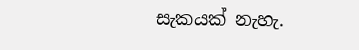සැකයක් නැහැ.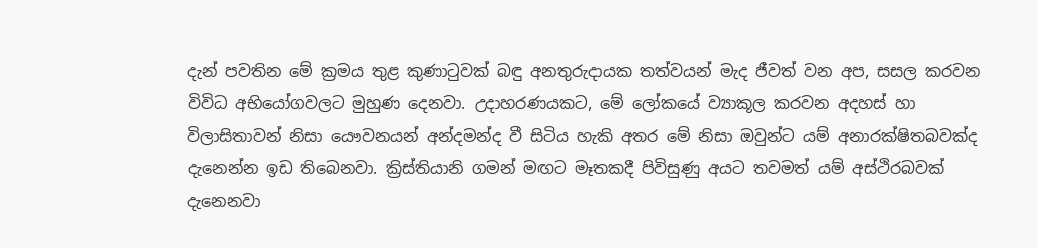දැන් පවතින මේ ක්‍රමය තුළ කුණාටුවක් බඳු අනතුරුදායක තත්වයන් මැද ජීවත් වන අප, සසල කරවන විවිධ අභියෝගවලට මුහුණ දෙනවා. උදාහරණයකට, මේ ලෝකයේ ව්‍යාකූල කරවන අදහස් හා විලාසිතාවන් නිසා යෞවනයන් අන්දමන්ද වී සිටිය හැකි අතර මේ නිසා ඔවුන්ට යම් අනාරක්ෂිතබවක්ද දැනෙන්න ඉඩ තිබෙනවා. ක්‍රිස්තියානි ගමන් මඟට මෑතකදී පිවිසුණු අයට තවමත් යම් අස්ථිරබවක් දැනෙනවා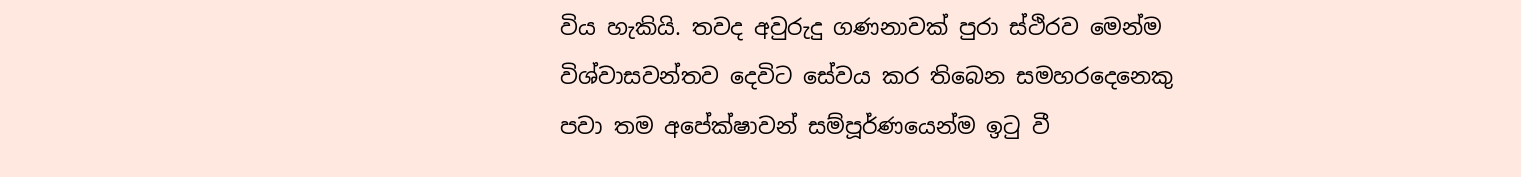විය හැකියි. තවද අවුරුදු ගණනාවක් පුරා ස්ථිරව මෙන්ම විශ්වාසවන්තව දෙවිට සේවය කර තිබෙන සමහරදෙනෙකු පවා තම අපේක්ෂාවන් සම්පූර්ණයෙන්ම ඉටු වී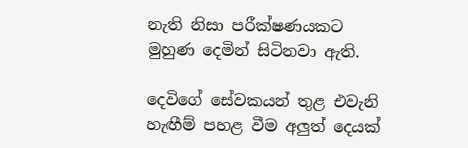නැති නිසා පරීක්ෂණයකට මුහුණ දෙමින් සිටිනවා ඇති.

දෙවිගේ සේවකයන් තුළ එවැනි හැඟීම් පහළ වීම අලුත් දෙයක්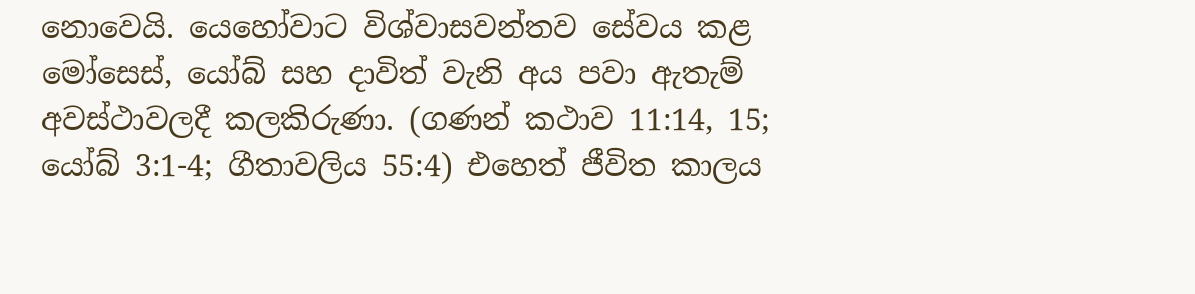නොවෙයි. යෙහෝවාට විශ්වාසවන්තව සේවය කළ මෝසෙස්, යෝබ් සහ දාවිත් වැනි අය පවා ඇතැම් අවස්ථාවලදී කලකිරුණා. (ගණන් කථාව 11:14, 15; යෝබ් 3:1-4; ගීතාවලිය 55:4) එහෙත් ජීවිත කාලය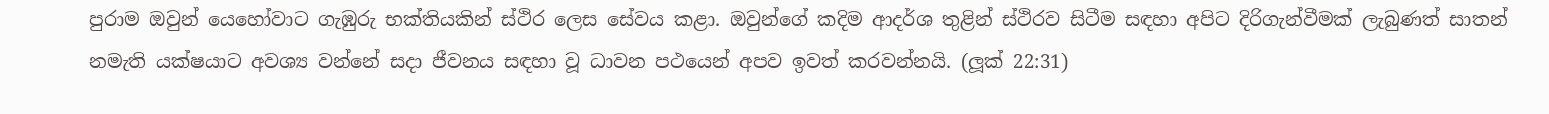පුරාම ඔවුන් යෙහෝවාට ගැඹුරු භක්තියකින් ස්ථිර ලෙස සේවය කළා. ඔවුන්ගේ කදිම ආදර්ශ තුළින් ස්ථිරව සිටීම සඳහා අපිට දිරිගැන්වීමක් ලැබුණත් සාතන් නමැති යක්ෂයාට අවශ්‍ය වන්නේ සදා ජීවනය සඳහා වූ ධාවන පථයෙන් අපව ඉවත් කරවන්නයි. (ලූක් 22:31)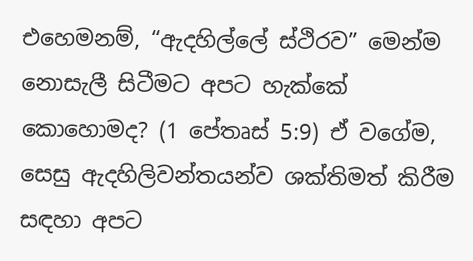එහෙමනම්, “ඇදහිල්ලේ ස්ථිරව” මෙන්ම නොසැලී සිටීමට අපට හැක්කේ කොහොමද? (1 පේතෘස් 5:9) ඒ වගේම, සෙසු ඇදහිලිවන්තයන්ව ශක්තිමත් කිරීම සඳහා අපට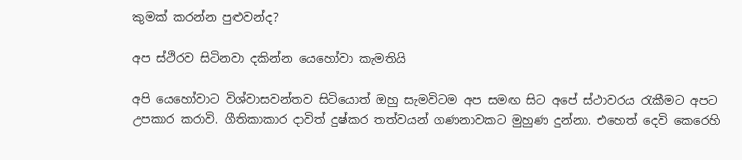කුමක් කරන්න පුළුවන්ද?

අප ස්ථිරව සිටිනවා දකින්න යෙහෝවා කැමතියි

අපි යෙහෝවාට විශ්වාසවන්තව සිටියොත් ඔහු සැමවිටම අප සමඟ සිට අපේ ස්ථාවරය රැකීමට අපට උපකාර කරාවි. ගීතිකාකාර දාවිත් දුෂ්කර තත්වයන් ගණනාවකට මුහුණ දුන්නා. එහෙත් දෙවි කෙරෙහි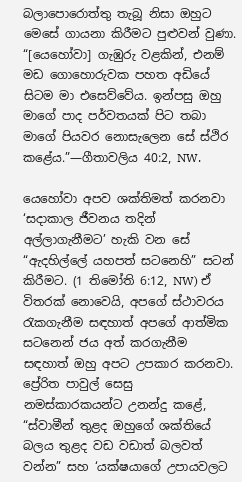බලාපොරොත්තු තැබූ නිසා ඔහුට මෙසේ ගායනා කිරීමට පුළුවන් වුණා. “[යෙහෝවා] ගැඹුරු වළකින්, එනම් මඩ ගොහොරුවක පහත අඩියේ සිටම මා එසෙව්වේය. ඉන්පසු ඔහු මාගේ පාද පර්වතයක් පිට තබා මාගේ පියවර නොසැලෙන සේ ස්ථිර කළේය.”—ගීතාවලිය 40:2, NW.

යෙහෝවා අපව ශක්තිමත් කරනවා ‘සදාකාල ජීවනය තදින් අල්ලාගැනීමට’ හැකි වන සේ “ඇදහිල්ලේ යහපත් සටනෙහි” සටන් කිරීමට. (1 තිමෝති 6:12, NW) ඒ විතරක් නොවෙයි, අපගේ ස්ථාවරය රැකගැනීම සඳහාත් අපගේ ආත්මික සටනෙන් ජය අත් කරගැනීම සඳහාත් ඔහු අපට උපකාර කරනවා. ප්‍රේරිත පාවුල් සෙසු නමස්කාරකයන්ට උනන්දු කළේ, “ස්වාමීන් තුළද ඔහුගේ ශක්තියේ බලය තුළද වඩ වඩාත් බලවත් වන්න” සහ ‘යක්ෂයාගේ උපායවලට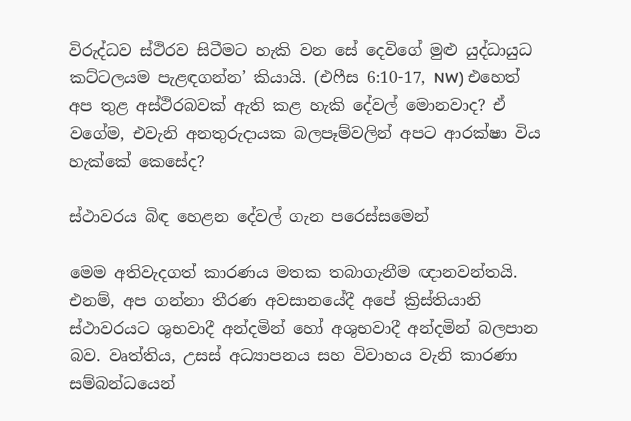විරුද්ධව ස්ථිරව සිටීමට හැකි වන සේ දෙවිගේ මුළු යුද්ධායුධ කට්ටලයම පැළඳගන්න’ කියායි. (එෆීස 6:10-17, NW) එහෙත් අප තුළ අස්ථිරබවක් ඇති කළ හැකි දේවල් මොනවාද? ඒ වගේම, එවැනි අනතුරුදායක බලපෑම්වලින් අපට ආරක්ෂා විය හැක්කේ කෙසේද?

ස්ථාවරය බිඳ හෙළන දේවල් ගැන පරෙස්සමෙන්

මෙම අතිවැදගත් කාරණය මතක තබාගැනීම ඥානවන්තයි. එනම්, අප ගන්නා තීරණ අවසානයේදී අපේ ක්‍රිස්තියානි ස්ථාවරයට ශුභවාදී අන්දමින් හෝ අශුභවාදී අන්දමින් බලපාන බව. වෘත්තිය, උසස් අධ්‍යාපනය සහ විවාහය වැනි කාරණා සම්බන්ධයෙන්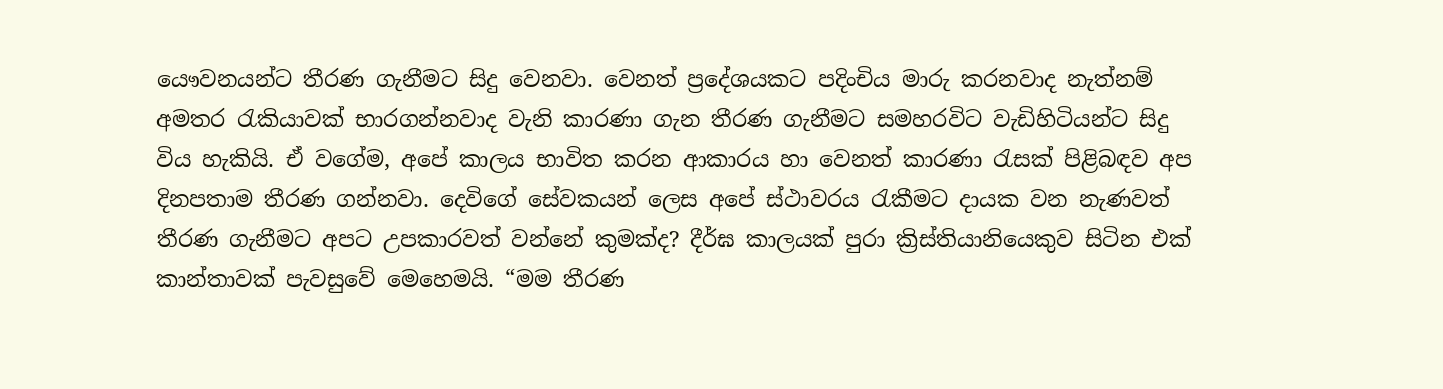යෞවනයන්ට තීරණ ගැනීමට සිදු වෙනවා. වෙනත් ප්‍රදේශයකට පදිංචිය මාරු කරනවාද නැත්නම් අමතර රැකියාවක් භාරගන්නවාද වැනි කාරණා ගැන තීරණ ගැනීමට සමහරවිට වැඩිහිටියන්ට සිදු විය හැකියි. ඒ වගේම, අපේ කාලය භාවිත කරන ආකාරය හා වෙනත් කාරණා රැසක් පිළිබඳව අප දිනපතාම තීරණ ගන්නවා. දෙවිගේ සේවකයන් ලෙස අපේ ස්ථාවරය රැකීමට දායක වන නැණවත් තීරණ ගැනීමට අපට උපකාරවත් වන්නේ කුමක්ද? දීර්ඝ කාලයක් පුරා ක්‍රිස්තියානියෙකුව සිටින එක් කාන්තාවක් පැවසුවේ මෙහෙමයි. “මම තීරණ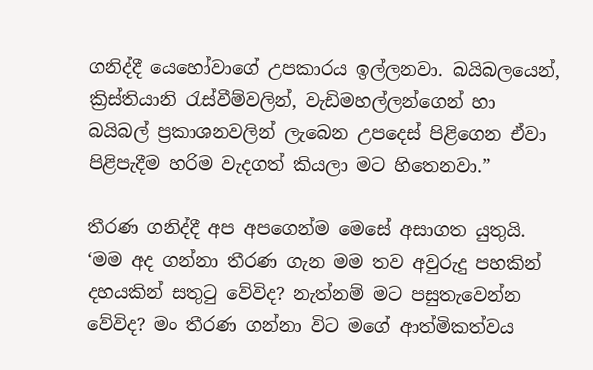ගනිද්දී යෙහෝවාගේ උපකාරය ඉල්ලනවා. බයිබලයෙන්, ක්‍රිස්තියානි රැස්වීම්වලින්, වැඩිමහල්ලන්ගෙන් හා බයිබල් ප්‍රකාශනවලින් ලැබෙන උපදෙස් පිළිගෙන ඒවා පිළිපැදීම හරිම වැදගත් කියලා මට හිතෙනවා.”

තීරණ ගනිද්දී අප අපගෙන්ම මෙසේ අසාගත යුතුයි. ‘මම අද ගන්නා තීරණ ගැන මම තව අවුරුදු පහකින් දහයකින් සතුටු වේවිද? නැත්නම් මට පසුතැවෙන්න වේවිද? මං තීරණ ගන්නා විට මගේ ආත්මිකත්වය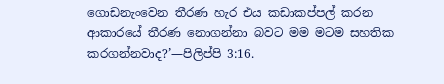ගොඩනැංවෙන තීරණ හැර එය කඩාකප්පල් කරන ආකාරයේ තීරණ නොගන්නා බවට මම මටම සහතික කරගන්නවාද?’—පිලිප්පි 3:16.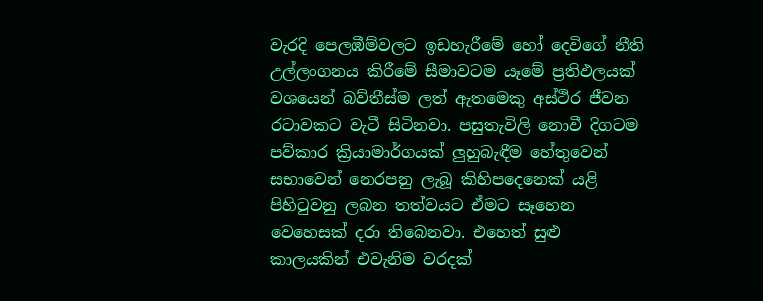වැරදි පෙලඹීම්වලට ඉඩහැරීමේ හෝ දෙවිගේ නීති උල්ලංගනය කිරීමේ සීමාවටම යෑමේ ප්‍රතිඵලයක් වශයෙන් බව්තීස්ම ලත් ඇතමෙකු අස්ථිර ජීවන රටාවකට වැටී සිටිනවා. පසුතැවිලි නොවී දිගටම පව්කාර ක්‍රියාමාර්ගයක් ලුහුබැඳීම හේතුවෙන් සභාවෙන් නෙරපනු ලැබූ කිහිපදෙනෙක් යළි පිහිටුවනු ලබන තත්වයට ඒමට සෑහෙන වෙහෙසක් දරා තිබෙනවා. එහෙත් සුළු කාලයකින් එවැනිම වරදක්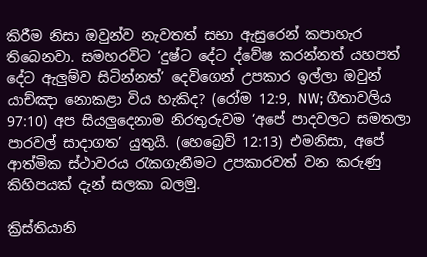කිරීම නිසා ඔවුන්ව නැවතත් සභා ඇසුරෙන් කපාහැර තිබෙනවා. සමහරවිට ‘දුෂ්ට දේට ද්වේෂ කරන්නත් යහපත් දේට ඇලුම්ව සිටින්නත්’ දෙවිගෙන් උපකාර ඉල්ලා ඔවුන් යාච්ඤා නොකළා විය හැකිද? (රෝම 12:9, NW; ගීතාවලිය 97:10) අප සියලුදෙනාම නිරතුරුවම ‘අපේ පාදවලට සමතලා පාරවල් සාදාගත’ යුතුයි. (හෙබ්‍රෙව් 12:13) එමනිසා, අපේ ආත්මික ස්ථාවරය රැකගැනීමට උපකාරවත් වන කරුණු කිහිපයක් දැන් සලකා බලමු.

ක්‍රිස්තියානි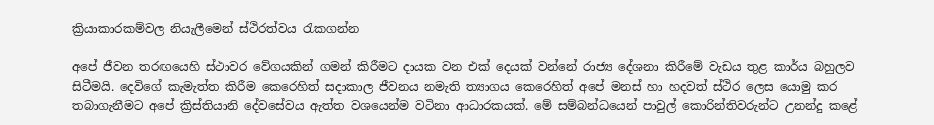ක්‍රියාකාරකම්වල නියැලීමෙන් ස්ථිරත්වය රැකගන්න

අපේ ජීවන තරඟයෙහි ස්ථාවර වේගයකින් ගමන් කිරීමට දායක වන එක් දෙයක් වන්නේ රාජ්‍ය දේශනා කිරීමේ වැඩය තුළ කාර්ය බහුලව සිටීමයි. දෙවිගේ කැමැත්ත කිරීම කෙරෙහිත් සදාකාල ජීවනය නමැති ත්‍යාගය කෙරෙහිත් අපේ මනස් හා හදවත් ස්ථිර ලෙස යොමු කර තබාගැනීමට අපේ ක්‍රිස්තියානි දේවසේවය ඇත්ත වශයෙන්ම වටිනා ආධාරකයක්. මේ සම්බන්ධයෙන් පාවුල් කොරින්තිවරුන්ට උනන්දු කළේ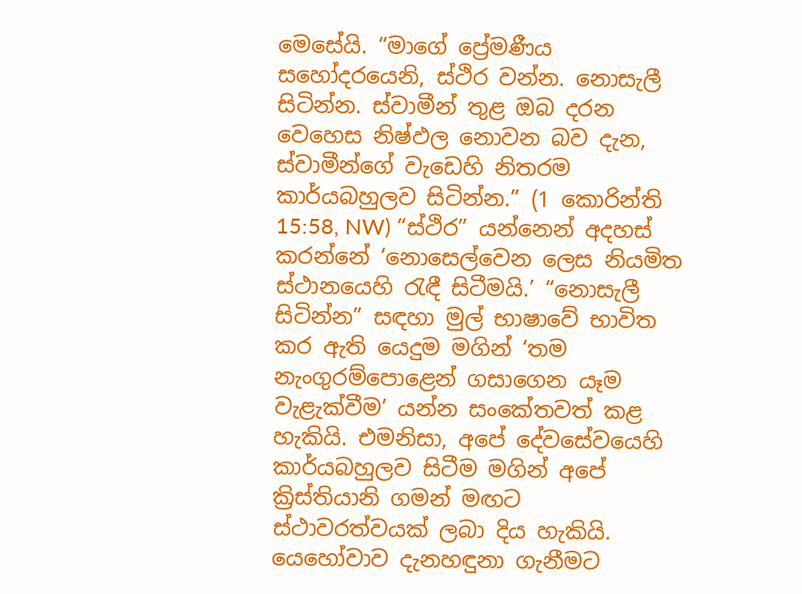මෙසේයි. “මාගේ ප්‍රේමණීය සහෝදරයෙනි, ස්ථිර වන්න. නොසැලී සිටින්න. ස්වාමීන් තුළ ඔබ දරන වෙහෙස නිෂ්ඵල නොවන බව දැන, ස්වාමීන්ගේ වැඩෙහි නිතරම කාර්යබහුලව සිටින්න.” (1 කොරින්ති 15:58, NW) “ස්ථිර” යන්නෙන් අදහස් කරන්නේ ‘නොසෙල්වෙන ලෙස නියමිත ස්ථානයෙහි රැඳී සිටීමයි.’ “නොසැලී සිටින්න” සඳහා මුල් භාෂාවේ භාවිත කර ඇති යෙදුම මගින් ‘තම නැංගුරම්පොළෙන් ගසාගෙන යෑම වැළැක්වීම’ යන්න සංකේතවත් කළ හැකියි. එමනිසා, අපේ දේවසේවයෙහි කාර්යබහුලව සිටීම මගින් අපේ ක්‍රිස්තියානි ගමන් මඟට ස්ථාවරත්වයක් ලබා දිය හැකියි. යෙහෝවාව දැනහඳුනා ගැනීමට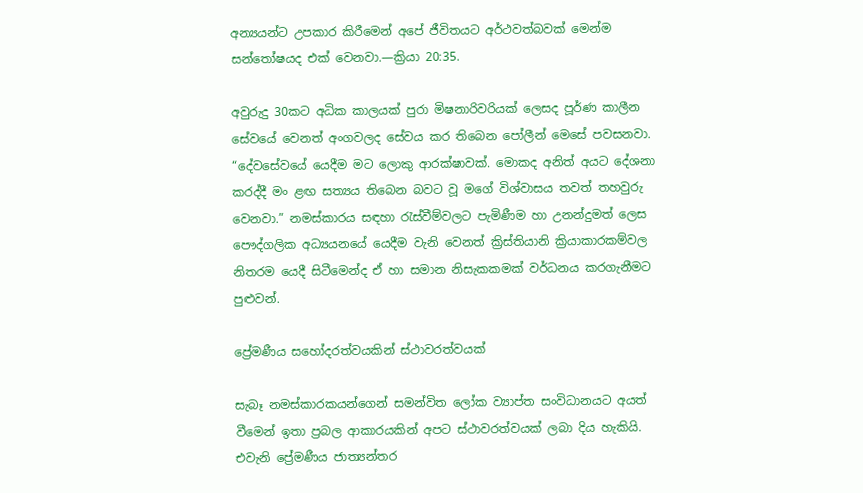අන්‍යයන්ට උපකාර කිරීමෙන් අපේ ජීවිතයට අර්ථවත්බවක් මෙන්ම සන්තෝෂයද එක් වෙනවා.—ක්‍රියා 20:35.

අවුරුදු 30කට අධික කාලයක් පුරා මිෂනාරිවරියක් ලෙසද පූර්ණ කාලීන සේවයේ වෙනත් අංගවලද සේවය කර තිබෙන පෝලීන් මෙසේ පවසනවා. “දේවසේවයේ යෙදීම මට ලොකු ආරක්ෂාවක්. මොකද අනිත් අයට දේශනා කරද්දී මං ළඟ සත්‍යය තිබෙන බවට වූ මගේ විශ්වාසය තවත් තහවුරු වෙනවා.” නමස්කාරය සඳහා රැස්වීම්වලට පැමිණීම හා උනන්දුමත් ලෙස පෞද්ගලික අධ්‍යයනයේ යෙදීම වැනි වෙනත් ක්‍රිස්තියානි ක්‍රියාකාරකම්වල නිතරම යෙදී සිටීමෙන්ද ඒ හා සමාන නිසැකකමක් වර්ධනය කරගැනීමට පුළුවන්.

ප්‍රේමණීය සහෝදරත්වයකින් ස්ථාවරත්වයක්

සැබෑ නමස්කාරකයන්ගෙන් සමන්විත ලෝක ව්‍යාප්ත සංවිධානයට අයත් වීමෙන් ඉතා ප්‍රබල ආකාරයකින් අපට ස්ථාවරත්වයක් ලබා දිය හැකියි. එවැනි ප්‍රේමණීය ජාත්‍යන්තර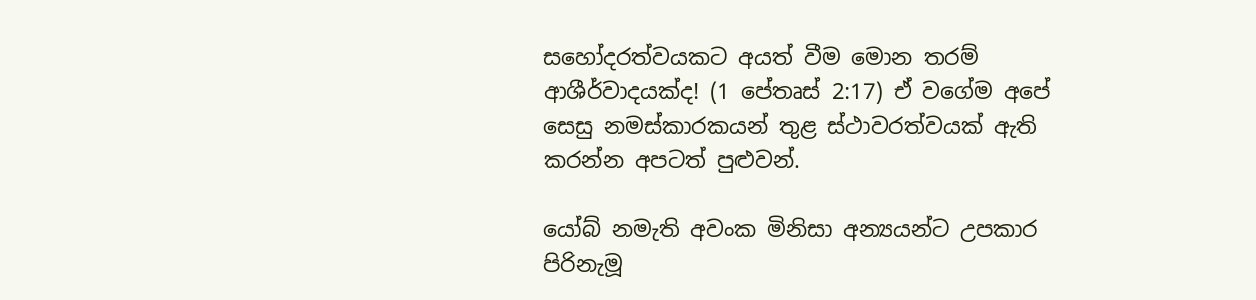සහෝදරත්වයකට අයත් වීම මොන තරම් ආශීර්වාදයක්ද! (1 පේතෘස් 2:17) ඒ වගේම අපේ සෙසු නමස්කාරකයන් තුළ ස්ථාවරත්වයක් ඇති කරන්න අපටත් පුළුවන්.

යෝබ් නමැති අවංක මිනිසා අන්‍යයන්ට උපකාර පිරිනැමූ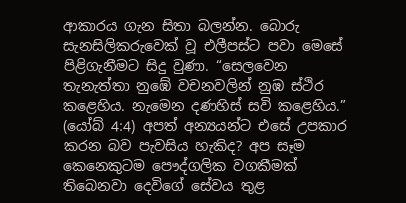ආකාරය ගැන සිතා බලන්න. බොරු සැනසිලිකරුවෙක් වූ එලීපස්ට පවා මෙසේ පිළිගැනීමට සිදු වුණා. “සෙලවෙන තැනැත්තා නුඹේ වචනවලින් නුඹ ස්ථිර කළෙහිය. නැමෙන දණහිස් සවි කළෙහිය.” (යෝබ් 4:4) අපත් අන්‍යයන්ට එසේ උපකාර කරන බව පැවසිය හැකිද? අප සෑම කෙනෙකුටම පෞද්ගලික වගකීමක් තිබෙනවා දෙවිගේ සේවය තුළ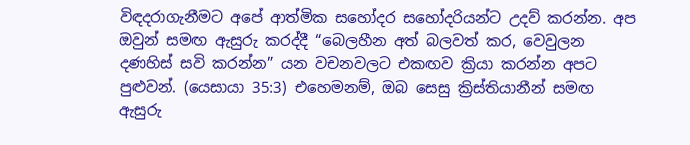විඳදරාගැනීමට අපේ ආත්මික සහෝදර සහෝදරියන්ට උදව් කරන්න. අප ඔවුන් සමඟ ඇසුරු කරද්දී “බෙලහීන අත් බලවත් කර, වෙවුලන දණහිස් සවි කරන්න” යන වචනවලට එකඟව ක්‍රියා කරන්න අපට පුළුවන්. (යෙසායා 35:3) එහෙමනම්, ඔබ සෙසු ක්‍රිස්තියානීන් සමඟ ඇසුරු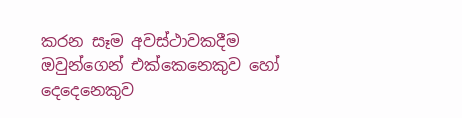කරන සෑම අවස්ථාවකදීම ඔවුන්ගෙන් එක්කෙනෙකුව හෝ දෙදෙනෙකුව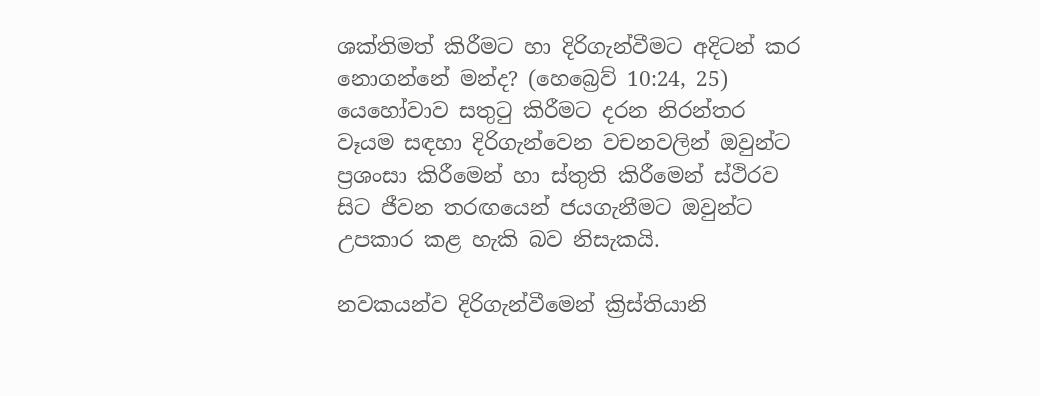ශක්තිමත් කිරීමට හා දිරිගැන්වීමට අදිටන් කර නොගන්නේ මන්ද? (හෙබ්‍රෙව් 10:24, 25) යෙහෝවාව සතුටු කිරීමට දරන නිරන්තර වෑයම සඳහා දිරිගැන්වෙන වචනවලින් ඔවුන්ට ප්‍රශංසා කිරීමෙන් හා ස්තුති කිරීමෙන් ස්ථිරව සිට ජීවන තරඟයෙන් ජයගැනීමට ඔවුන්ට උපකාර කළ හැකි බව නිසැකයි.

නවකයන්ව දිරිගැන්වීමෙන් ක්‍රිස්තියානි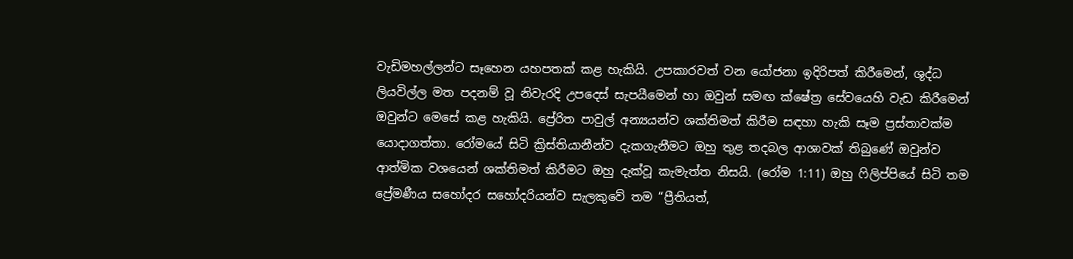වැඩිමහල්ලන්ට සෑහෙන යහපතක් කළ හැකියි. උපකාරවත් වන යෝජනා ඉදිරිපත් කිරීමෙන්, ශුද්ධ ලියවිල්ල මත පදනම් වූ නිවැරදි උපදෙස් සැපයීමෙන් හා ඔවුන් සමඟ ක්ෂේත්‍ර සේවයෙහි වැඩ කිරීමෙන් ඔවුන්ට මෙසේ කළ හැකියි. ප්‍රේරිත පාවුල් අන්‍යයන්ව ශක්තිමත් කිරීම සඳහා හැකි සෑම ප්‍රස්තාවක්ම යොදාගත්තා. රෝමයේ සිටි ක්‍රිස්තියානීන්ව දැකගැනීමට ඔහු තුළ තදබල ආශාවක් තිබුණේ ඔවුන්ව ආත්මික වශයෙන් ශක්තිමත් කිරීමට ඔහු දැක්වූ කැමැත්ත නිසයි. (රෝම 1:11) ඔහු ෆිලිප්පියේ සිටි තම ප්‍රේමණීය සහෝදර සහෝදරියන්ව සැලකුවේ තම “ප්‍රීතියත්,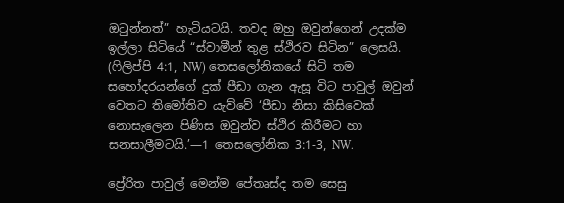ඔටුන්නත්” හැටියටයි. තවද ඔහු ඔවුන්ගෙන් උදක්ම ඉල්ලා සිටියේ “ස්වාමීන් තුළ ස්ථිරව සිටින” ලෙසයි. (ෆිලිප්පි 4:1, NW) තෙසලෝනිකයේ සිටි තම සහෝදරයන්ගේ දුක් පීඩා ගැන ඇසූ විට පාවුල් ඔවුන් වෙතට තිමෝතිව යැව්වේ ‘පීඩා නිසා කිසිවෙක් නොසැලෙන පිණිස ඔවුන්ව ස්ථිර කිරීමට හා සනසාලීමටයි.’—1 තෙසලෝනික 3:1-3, NW.

ප්‍රේරිත පාවුල් මෙන්ම පේතෘස්ද තම සෙසු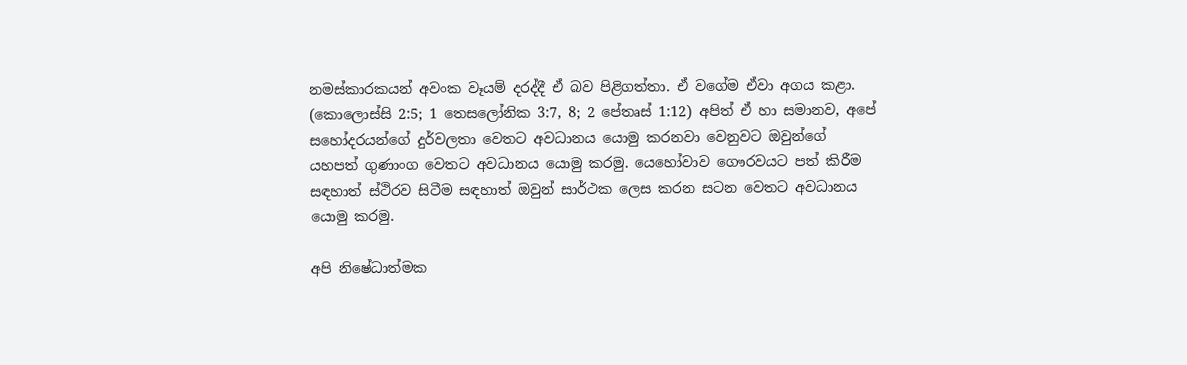නමස්කාරකයන් අවංක වෑයම් දරද්දී ඒ බව පිළිගත්තා. ඒ වගේම ඒවා අගය කළා. (කොලොස්සි 2:5; 1 තෙසලෝනික 3:7, 8; 2 පේතෘස් 1:12) අපිත් ඒ හා සමානව, අපේ සහෝදරයන්ගේ දුර්වලතා වෙතට අවධානය යොමු කරනවා වෙනුවට ඔවුන්ගේ යහපත් ගුණාංග වෙතට අවධානය යොමු කරමු. යෙහෝවාව ගෞරවයට පත් කිරීම සඳහාත් ස්ථිරව සිටීම සඳහාත් ඔවුන් සාර්ථක ලෙස කරන සටන වෙතට අවධානය යොමු කරමු.

අපි නිෂේධාත්මක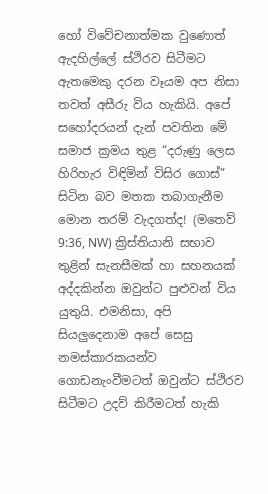හෝ විවේචනාත්මක වුණොත් ඇදහිල්ලේ ස්ථිරව සිටීමට ඇතමෙකු දරන වෑයම අප නිසා තවත් අසීරු විය හැකියි. අපේ සහෝදරයන් දැන් පවතින මේ සමාජ ක්‍රමය තුළ “දරුණු ලෙස හිරිහැර විඳිමින් විසිර ගොස්” සිටින බව මතක තබාගැනීම මොන තරම් වැදගත්ද! (මතෙව් 9:36, NW) ක්‍රිස්තියානි සභාව තුළින් සැනසීමක් හා සහනයක් අද්දකින්න ඔවුන්ට පුළුවන් විය යුතුයි. එමනිසා, අපි සියලුදෙනාම අපේ සෙසු නමස්කාරකයන්ව ගොඩනැංවීමටත් ඔවුන්ට ස්ථිරව සිටීමට උදව් කිරීමටත් හැකි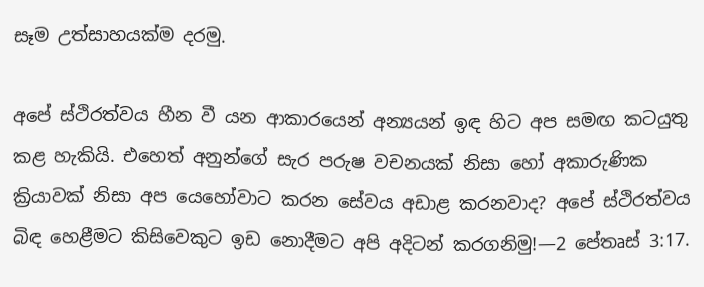සෑම උත්සාහයක්ම දරමු.

අපේ ස්ථිරත්වය හීන වී යන ආකාරයෙන් අන්‍යයන් ඉඳ හිට අප සමඟ කටයුතු කළ හැකියි. එහෙත් අනුන්ගේ සැර පරුෂ වචනයක් නිසා හෝ අකාරුණික ක්‍රියාවක් නිසා අප යෙහෝවාට කරන සේවය අඩාළ කරනවාද? අපේ ස්ථිරත්වය බිඳ හෙළීමට කිසිවෙකුට ඉඩ නොදීමට අපි අදිටන් කරගනිමු!—2 පේතෘස් 3:17.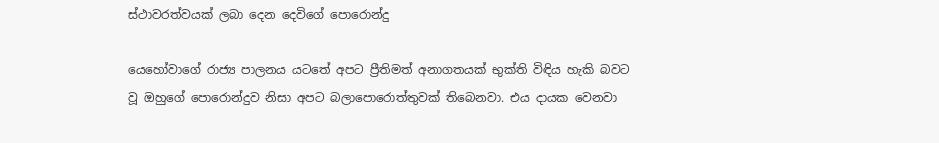ස්ථාවරත්වයක් ලබා දෙන දෙවිගේ පොරොන්දු

යෙහෝවාගේ රාජ්‍ය පාලනය යටතේ අපට ප්‍රීතිමත් අනාගතයක් භුක්ති විඳිය හැකි බවට වූ ඔහුගේ පොරොන්දුව නිසා අපට බලාපොරොත්තුවක් තිබෙනවා. එය දායක වෙනවා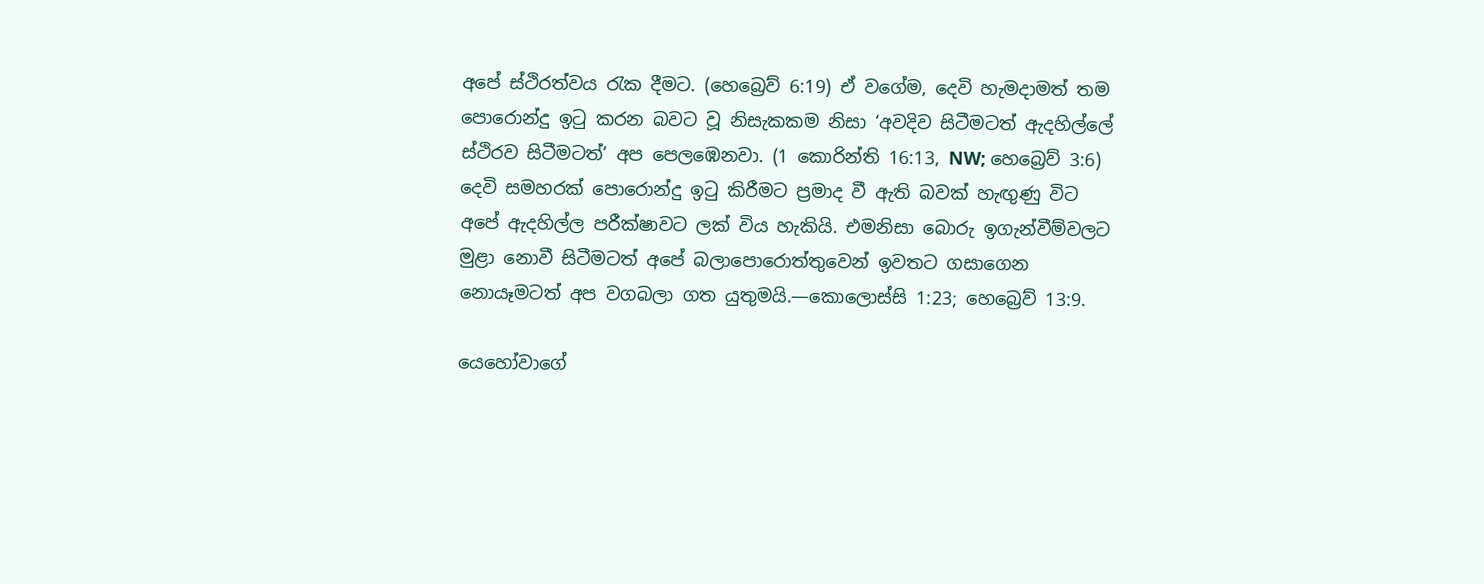අපේ ස්ථිරත්වය රැක දීමට. (හෙබ්‍රෙව් 6:19) ඒ වගේම, දෙවි හැමදාමත් තම පොරොන්දු ඉටු කරන බවට වූ නිසැකකම නිසා ‘අවදිව සිටීමටත් ඇදහිල්ලේ ස්ථිරව සිටීමටත්’ අප පෙලඹෙනවා. (1 කොරින්ති 16:13, NW; හෙබ්‍රෙව් 3:6) දෙවි සමහරක් පොරොන්දු ඉටු කිරීමට ප්‍රමාද වී ඇති බවක් හැඟුණු විට අපේ ඇදහිල්ල පරීක්ෂාවට ලක් විය හැකියි. එමනිසා බොරු ඉගැන්වීම්වලට මුළා නොවී සිටීමටත් අපේ බලාපොරොත්තුවෙන් ඉවතට ගසාගෙන නොයෑමටත් අප වගබලා ගත යුතුමයි.—කොලොස්සි 1:23; හෙබ්‍රෙව් 13:9.

යෙහෝවාගේ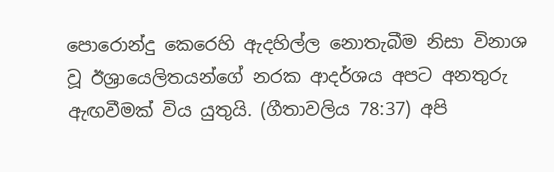පොරොන්දු කෙරෙහි ඇදහිල්ල නොතැබීම නිසා විනාශ වූ ඊශ්‍රායෙලිතයන්ගේ නරක ආදර්ශය අපට අනතුරු ඇඟවීමක් විය යුතුයි. (ගීතාවලිය 78:37) අපි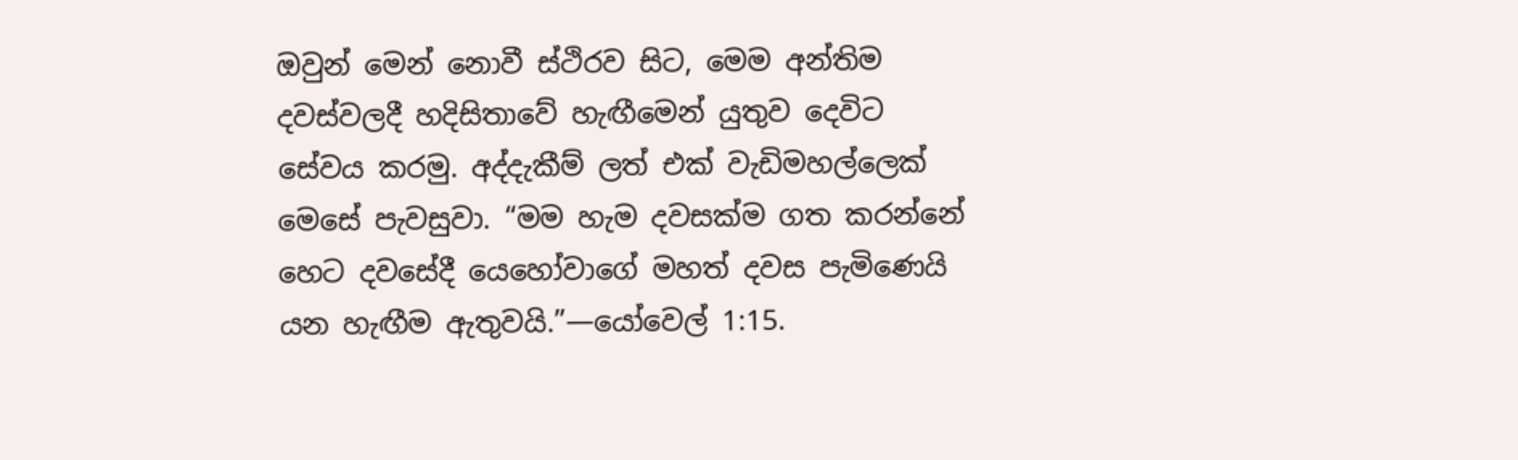ඔවුන් මෙන් නොවී ස්ථිරව සිට, මෙම අන්තිම දවස්වලදී හදිසිතාවේ හැඟීමෙන් යුතුව දෙවිට සේවය කරමු. අද්දැකීම් ලත් එක් වැඩිමහල්ලෙක් මෙසේ පැවසුවා. “මම හැම දවසක්ම ගත කරන්නේ හෙට දවසේදී යෙහෝවාගේ මහත් දවස පැමිණෙයි යන හැඟීම ඇතුවයි.”—යෝවෙල් 1:15.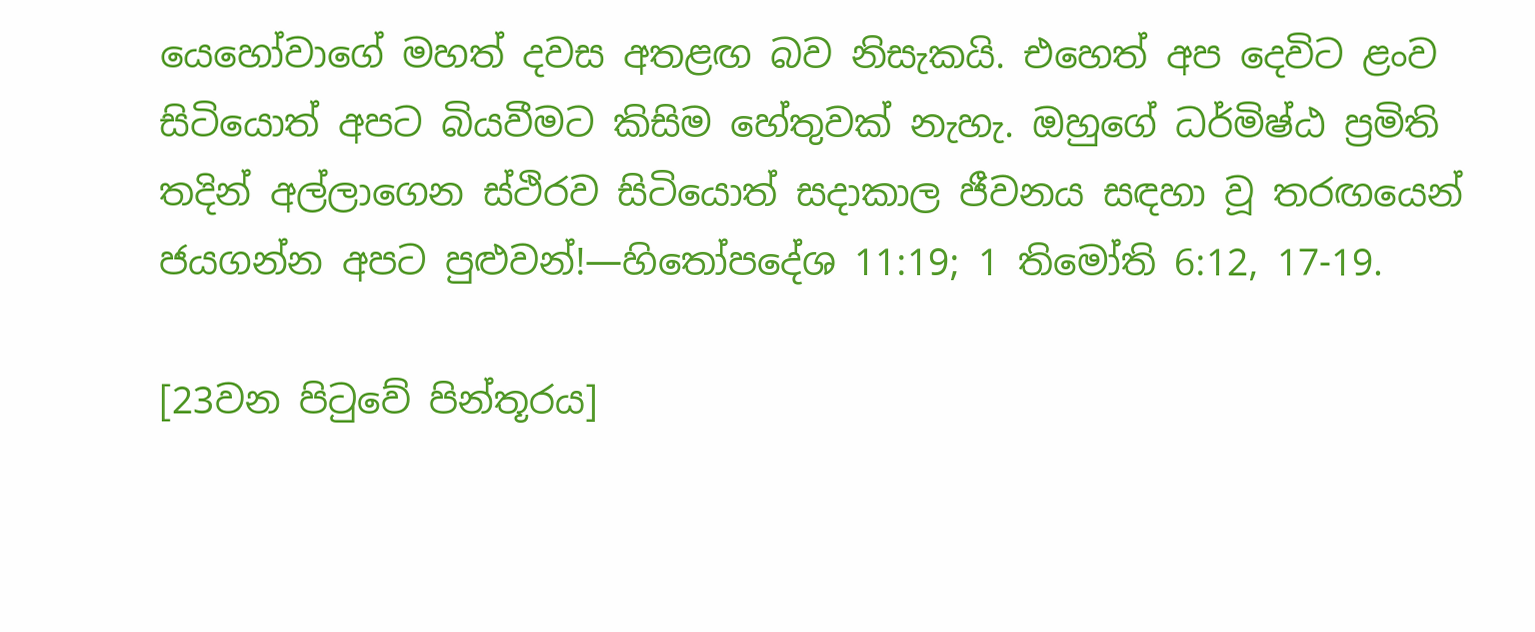යෙහෝවාගේ මහත් දවස අතළඟ බව නිසැකයි. එහෙත් අප දෙවිට ළංව සිටියොත් අපට බියවීමට කිසිම හේතුවක් නැහැ. ඔහුගේ ධර්මිෂ්ඨ ප්‍රමිති තදින් අල්ලාගෙන ස්ථිරව සිටියොත් සදාකාල ජීවනය සඳහා වූ තරඟයෙන් ජයගන්න අපට පුළුවන්!—හිතෝපදේශ 11:19; 1 තිමෝති 6:12, 17-19.

[23වන පිටුවේ පින්තූරය]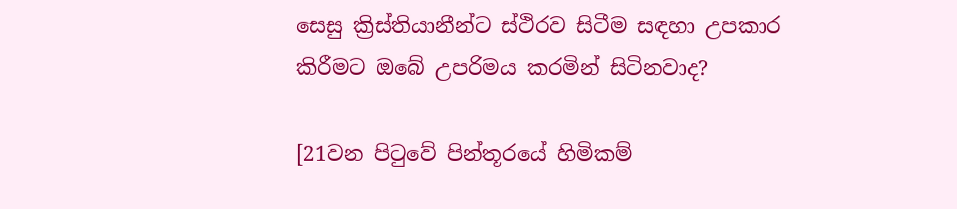සෙසු ක්‍රිස්තියානීන්ට ස්ථිරව සිටීම සඳහා උපකාර කිරීමට ඔබේ උපරිමය කරමින් සිටිනවාද?

[21වන පිටුවේ පින්තූරයේ හිමිකම්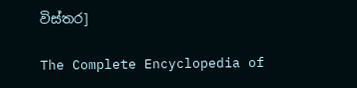විස්තර]

The Complete Encyclopedia of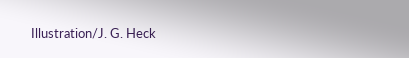Illustration/J. G. Heck